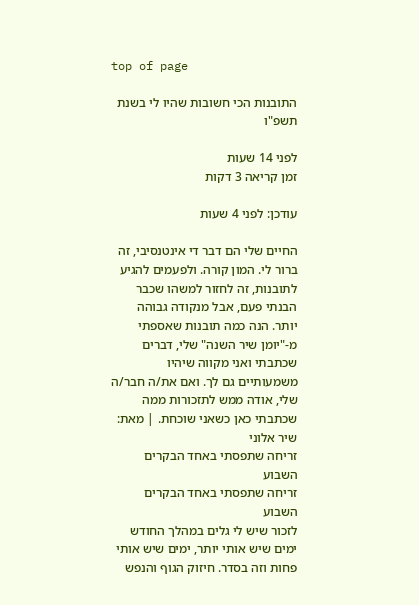top of page

התובנות הכי חשובות שהיו לי בשנת תשפ"ו

לפני 14 שעות
זמן קריאה 3 דקות

עודכן: לפני 4 שעות

החיים שלי הם דבר די אינטנסיבי, זה ברור לי. המון קורה. ולפעמים להגיע לתובנות, זה לחזור למשהו שכבר הבנתי פעם, אבל מנקודה גבוהה יותר. הנה כמה תובנות שאספתי מ-"יומן שיר השנה" שלי, דברים שכתבתי ואני מקווה שיהיו משמעותיים גם לך. ואם את/ה חבר/ה שלי, אודה ממש לתזכורות ממה שכתבתי כאן כשאני שוכחת. | מאת: שיר אלוני
זריחה שתפסתי באחד הבקרים השבוע
זריחה שתפסתי באחד הבקרים השבוע
לזכור שיש לי גלים במהלך החודש
ימים שיש אותי יותר, ימים שיש אותי פחות וזה בסדר. חיזוק הגוף והנפש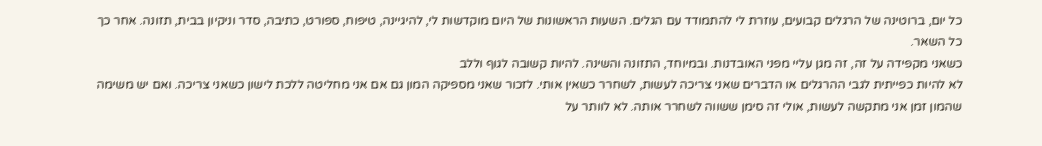כל יום, ברוטינה של הרגלים קבועים, עוזרת לי להתמודד עם הגלים. השעות הראשונות של היום מוקדשות לי, להיגיינה, טיפוח, ספורט, כתיבה, סדר וניקיון בבית, תזונה. אחר כך כל השאר.
כשאני מקפידה על זה, זה מגן עליי מפני האובדנות. ובמיוחד, התזונה והשינה. להיות קשובה לגוף וללב
לא להיות כפייתית לגבי ההרגלים או הדברים שאני צריכה לעשות, לשחרר כשאין אותי. לזכור שאני מספיקה המון גם אם אני מחליטה ללכת לישון כשאני צריכה. ואם יש משימה שהמון זמן אני מתקשה לעשות, אולי זה סימן ששווה לשחרר אותה. לא לוותר על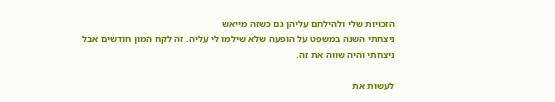הזכויות שלי ולהילחם עליהן גם כשזה מייאש
ניצחתי השנה במשפט על הופעה שלא שילמו לי עליה. זה לקח המון חודשים אבל ניצחתי והיה שווה את זה.

לעשות את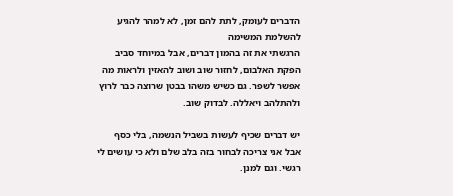הדברים לעומק, לתת להם זמן, לא למהר להגיע להשלמת המשימה
הרגשתי את זה בהמון דברים, אבל במיוחד סביב הפקת האלבום, לחזור שוב ושוב להאזין ולראות מה אפשר לשפר. גם כשיש משהו בבטן שרוצה כבר לרוץ ולהתלהב ויאללה. לבדוק שוב.

יש דברים שכיף לעשות בשביל הנשמה, בלי כסף
אבל אני צריכה לבחור בזה בלב שלם ולא כי עושים לי רגשי. וגם למנן.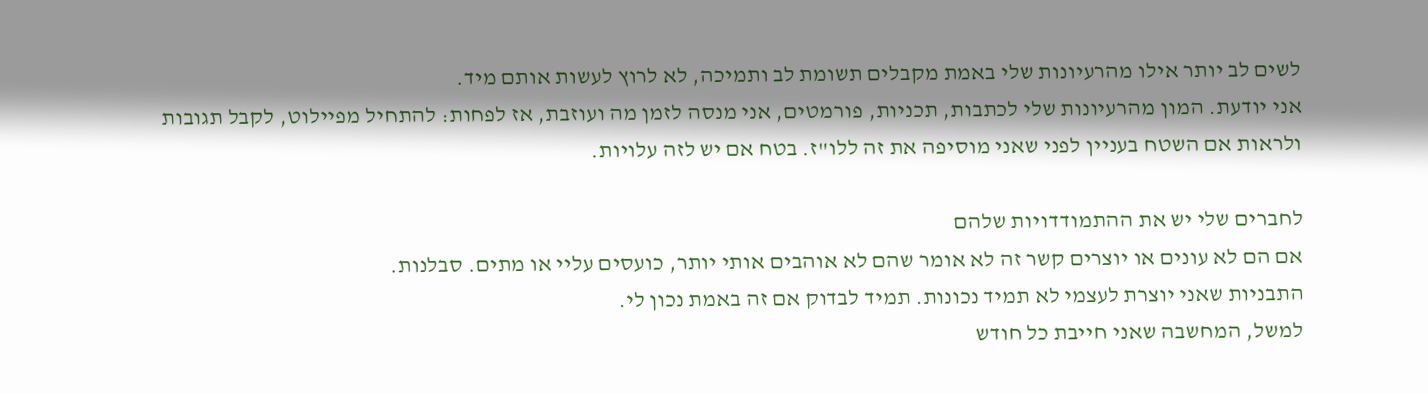לשים לב יותר אילו מהרעיונות שלי באמת מקבלים תשומת לב ותמיכה, לא לרוץ לעשות אותם מיד.
אני יודעת. המון מהרעיונות שלי לכתבות, תכניות, פורמטים, אני מנסה לזמן מה ועוזבת, אז לפחות: להתחיל מפיילוט, לקבל תגובות ולראות אם השטח בעניין לפני שאני מוסיפה את זה ללו"ז. בטח אם יש לזה עלויות.

לחברים שלי יש את ההתמודדויות שלהם
אם הם לא עונים או יוצרים קשר זה לא אומר שהם לא אוהבים אותי יותר, כועסים עליי או מתים. סבלנות.
התבניות שאני יוצרת לעצמי לא תמיד נכונות. תמיד לבדוק אם זה באמת נכון לי.
למשל, המחשבה שאני חייבת כל חודש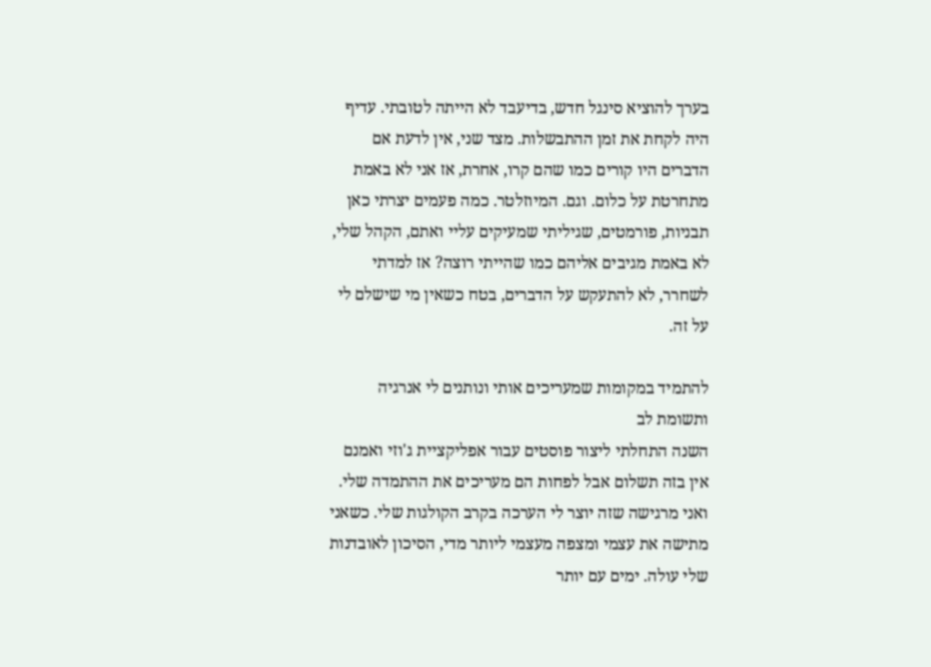בערך להוציא סינגל חדש, בדיעבד לא הייתה לטובתי. עדיף היה לקחת את זמן ההתבשלות. מצד שני, אין לדעת אם הדברים היו קורים כמו שהם קרו, אחרת, אז אני לא באמת מתחרטת על כלום. וגם. המיוזלטר. כמה פעמים יצרתי כאן תבניות, פורמטים, שגיליתי שמעיקים עליי ואתם, הקהל שלי, לא באמת מגיבים אליהם כמו שהייתי רוצה? אז למדתי לשחרר, לא להתעקש על הדברים, בטח כשאין מי שישלם לי על זה.

להתמיד במקומות שמעריכים אותי ונותנים לי אנרגיה ותשומת לב
השנה התחלתי ליצור פוסטים עבור אפליקציית ג'וזי ואמנם אין בזה תשלום אבל לפחות הם מעריכים את ההתמדה שלי. ואני מרגישה שזה יוצר לי הערכה בקרב הקולגות שלי. כשאני מתישה את עצמי ומצפה מעצמי ליותר מדי, הסיכון לאובדנות שלי עולה. ימים עם יותר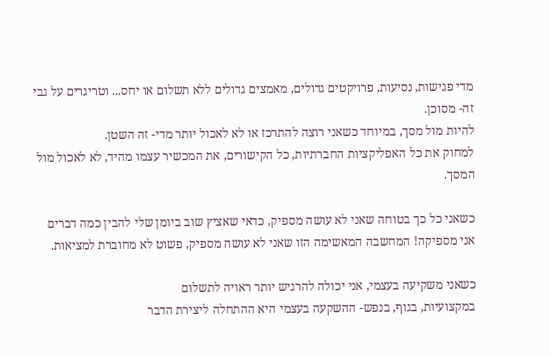מדי פגישות, נסיעות, פרויקטים גדולים, מאמצים גדולים ללא תשלום או יחס... וטריגרים על גבי זה- מסוכן.
להיות מול מסך, במיוחד כשאני רוצה להתרכז או לא לאכול יותר מדי- זה השטן.
למחוק את כל האפליקציות החברתיות, כל הקישורים, את המכשיר עצמו מהיד, לא לאכול מול המסך.

כשאני כל כך בטוחה שאני לא עושה מספיק, כדאי שאציץ שוב ביומן שלי להבין כמה דברים אני מספיקה! המחשבה המאשימה הזו שאני לא עושה מספיק, פשוט לא מחוברת למציאות.

כשאני משקיעה בעצמי, אני יכולה להרגיש יותר ראויה לתשלום
במקצועיות, בגוף, בנפש- ההשקעה בעצמי היא ההתחלה ליצירת הדבר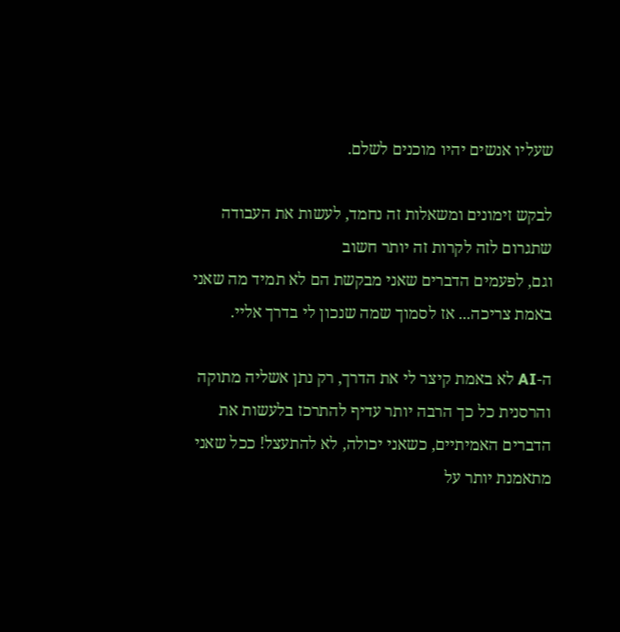שעליו אנשים יהיו מוכנים לשלם.

לבקש זימונים ומשאלות זה נחמד, לעשות את העבודה שתגרום לזה לקרות זה יותר חשוב
וגם, לפעמים הדברים שאני מבקשת הם לא תמיד מה שאני באמת צריכה... אז לסמוך שמה שנכון לי בדרך אליי.

ה-AI לא באמת קיצר לי את הדרך, רק נתן אשליה מתוקה והרסנית כל כך הרבה יותר עדיף להתרכז בלעשות את הדברים האמיתיים, כשאני יכולה, לא להתעצל! ככל שאני מתאמנת יותר על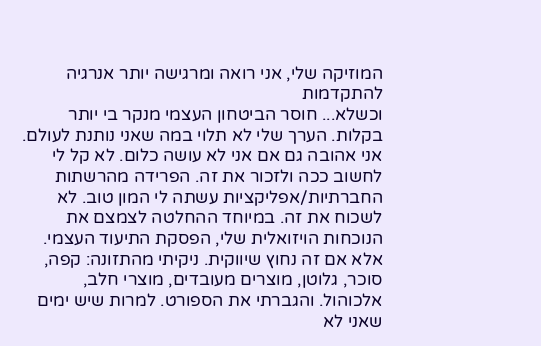המוזיקה שלי, אני רואה ומרגישה יותר אנרגיה להתקדמות
וכשלא... חוסר הביטחון העצמי מנקר בי יותר בקלות. הערך שלי לא תלוי במה שאני נותנת לעולם. אני אהובה גם אם אני לא עושה כלום. לא קל לי לחשוב ככה ולזכור את זה. הפרידה מהרשתות החברתיות/אפליקציות עשתה לי המון טוב. לא לשכוח את זה. במיוחד ההחלטה לצמצם את הנוכחות הויזואלית שלי, הפסקת התיעוד העצמי. אלא אם זה נחוץ שיווקית. ניקיתי מהתזונה: קפה, סוכר, גלוטן, מוצרים מעובדים, מוצרי חלב, אלכוהול. והגברתי את הספורט. למרות שיש ימים שאני לא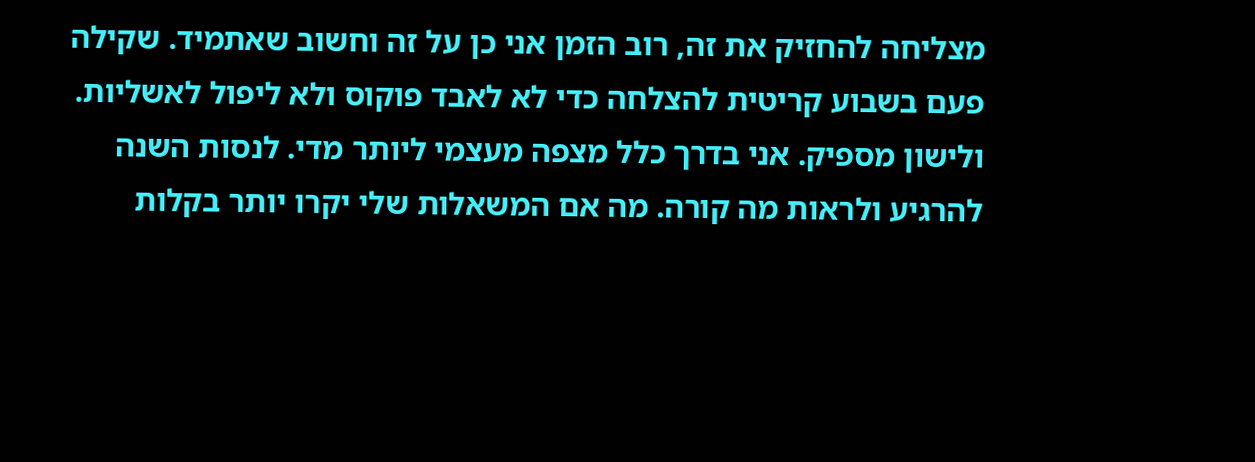מצליחה להחזיק את זה, רוב הזמן אני כן על זה וחשוב שאתמיד. שקילה פעם בשבוע קריטית להצלחה כדי לא לאבד פוקוס ולא ליפול לאשליות. ולישון מספיק. אני בדרך כלל מצפה מעצמי ליותר מדי. לנסות השנה להרגיע ולראות מה קורה. מה אם המשאלות שלי יקרו יותר בקלות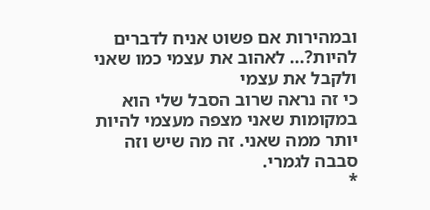ובמהירות אם פשוט אניח לדברים להיות?... לאהוב את עצמי כמו שאני ולקבל את עצמי
כי זה נראה שרוב הסבל שלי הוא במקומות שאני מצפה מעצמי להיות יותר ממה שאני. זה מה שיש וזה סבבה לגמרי.
*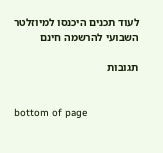לעוד תכנים היכנסו למיוזלטר השבועי להרשמה חינם

תגובות


bottom of page